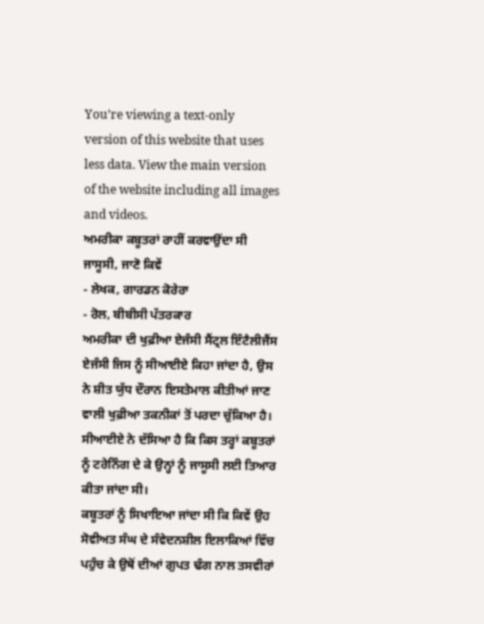You’re viewing a text-only version of this website that uses less data. View the main version of the website including all images and videos.
ਅਮਰੀਕਾ ਕਬੂਤਰਾਂ ਰਾਹੀਂ ਕਰਵਾਉਂਦਾ ਸੀ ਜਾਸੂਸੀ, ਜਾਣੋ ਕਿਵੇਂ
- ਲੇਖਕ, ਗਾਰਡਨ ਕੋਰੇਰਾ
- ਰੋਲ, ਬੀਬੀਸੀ ਪੱਤਰਕਾਰ
ਅਮਰੀਕਾ ਦੀ ਖੁਫ਼ੀਆ ਏਜੰਸੀ ਸੈਂਟ੍ਰਲ ਇੰਟੈਲੀਜੈਂਸ ਏਜੰਸੀ ਜਿਸ ਨੂੰ ਸੀਆਈਏ ਕਿਹਾ ਜਾਂਦਾ ਹੈ, ਉਸ ਨੇ ਸ਼ੀਤ ਯੁੱਧ ਦੌਰਾਨ ਇਸਤੇਮਾਲ ਕੀਤੀਆਂ ਜਾਣ ਵਾਲੀ ਖੁਫ਼ੀਆ ਤਕਨੀਕਾਂ ਤੋਂ ਪਰਦਾ ਚੁੱਕਿਆ ਹੈ।
ਸੀਆਈਏ ਨੇ ਦੱਸਿਆ ਹੈ ਕਿ ਕਿਸ ਤਰ੍ਹਾਂ ਕਬੂਤਰਾਂ ਨੂੰ ਟਰੇਨਿੰਗ ਦੇ ਕੇ ਉਨ੍ਹਾਂ ਨੂੰ ਜਾਸੂਸੀ ਲਈ ਤਿਆਰ ਕੀਤਾ ਜਾਂਦਾ ਸੀ।
ਕਬੂਤਰਾਂ ਨੂੰ ਸਿਖਾਇਆ ਜਾਂਦਾ ਸੀ ਕਿ ਕਿਵੇਂ ਉਹ ਸੋਵੀਅਤ ਸੰਘ ਦੇ ਸੰਵੇਦਨਸ਼ੀਲ ਇਲਾਕਿਆਂ ਵਿੱਚ ਪਹੁੰਚ ਕੇ ਉਥੋਂ ਦੀਆਂ ਗੁਪਤ ਢੰਗ ਨਾਲ ਤਸਵੀਰਾਂ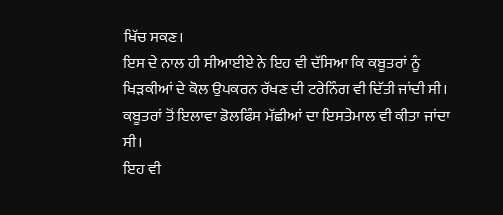ਖਿੱਚ ਸਕਣ।
ਇਸ ਦੇ ਨਾਲ ਹੀ ਸੀਆਈਏ ਨੇ ਇਹ ਵੀ ਦੱਸਿਆ ਕਿ ਕਬੂਤਰਾਂ ਨੂੰ ਖਿੜਕੀਆਂ ਦੇ ਕੋਲ ਉਪਕਰਨ ਰੱਖਣ ਦੀ ਟਰੇਨਿੰਗ ਵੀ ਦਿੱਤੀ ਜਾਂਦੀ ਸੀ। ਕਬੂਤਰਾਂ ਤੋਂ ਇਲਾਵਾ ਡੋਲਫਿੰਸ ਮੱਛੀਆਂ ਦਾ ਇਸਤੇਮਾਲ ਵੀ ਕੀਤਾ ਜਾਂਦਾ ਸੀ।
ਇਹ ਵੀ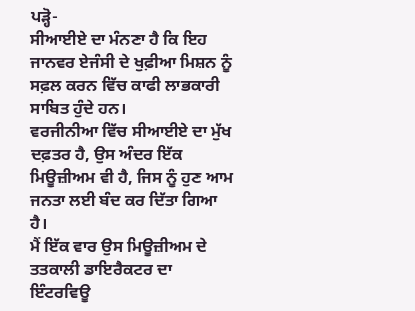ਪੜ੍ਹੋ-
ਸੀਆਈਏ ਦਾ ਮੰਨਣਾ ਹੈ ਕਿ ਇਹ ਜਾਨਵਰ ਏਜੰਸੀ ਦੇ ਖੁਫ਼ੀਆ ਮਿਸ਼ਨ ਨੂੰ ਸਫ਼ਲ ਕਰਨ ਵਿੱਚ ਕਾਫੀ ਲਾਭਕਾਰੀ ਸਾਬਿਤ ਹੁੰਦੇ ਹਨ।
ਵਰਜੀਨੀਆ ਵਿੱਚ ਸੀਆਈਏ ਦਾ ਮੁੱਖ ਦਫ਼ਤਰ ਹੈ, ਉਸ ਅੰਦਰ ਇੱਕ ਮਿਊਜ਼ੀਅਮ ਵੀ ਹੈ, ਜਿਸ ਨੂੰ ਹੁਣ ਆਮ ਜਨਤਾ ਲਈ ਬੰਦ ਕਰ ਦਿੱਤਾ ਗਿਆ ਹੈ।
ਮੈਂ ਇੱਕ ਵਾਰ ਉਸ ਮਿਊਜ਼ੀਅਮ ਦੇ ਤਤਕਾਲੀ ਡਾਇਰੈਕਟਰ ਦਾ ਇੰਟਰਵਿਊ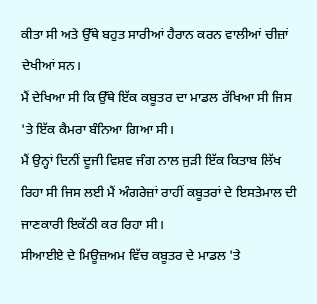ਕੀਤਾ ਸੀ ਅਤੇ ਉੱਥੇ ਬਹੁਤ ਸਾਰੀਆਂ ਹੈਰਾਨ ਕਰਨ ਵਾਲੀਆਂ ਚੀਜ਼ਾਂ ਦੇਖੀਆਂ ਸਨ।
ਮੈਂ ਦੇਖਿਆ ਸੀ ਕਿ ਉੱਥੇ ਇੱਕ ਕਬੂਤਰ ਦਾ ਮਾਡਲ ਰੱਖਿਆ ਸੀ ਜਿਸ 'ਤੇ ਇੱਕ ਕੈਮਰਾ ਬੰਨਿਆ ਗਿਆ ਸੀ।
ਮੈਂ ਉਨ੍ਹਾਂ ਦਿਨੀਂ ਦੂਜੀ ਵਿਸ਼ਵ ਜੰਗ ਨਾਲ ਜੁੜੀ ਇੱਕ ਕਿਤਾਬ ਲਿੱਖ ਰਿਹਾ ਸੀ ਜਿਸ ਲਈ ਮੈਂ ਅੰਗਰੇਜ਼ਾਂ ਰਾਹੀਂ ਕਬੂਤਰਾਂ ਦੇ ਇਸਤੇਮਾਲ ਦੀ ਜਾਣਕਾਰੀ ਇਕੱਠੀ ਕਰ ਰਿਹਾ ਸੀ।
ਸੀਆਈਏ ਦੇ ਮਿਊਜ਼ਅਮ ਵਿੱਚ ਕਬੂਤਰ ਦੇ ਮਾਡਲ 'ਤੇ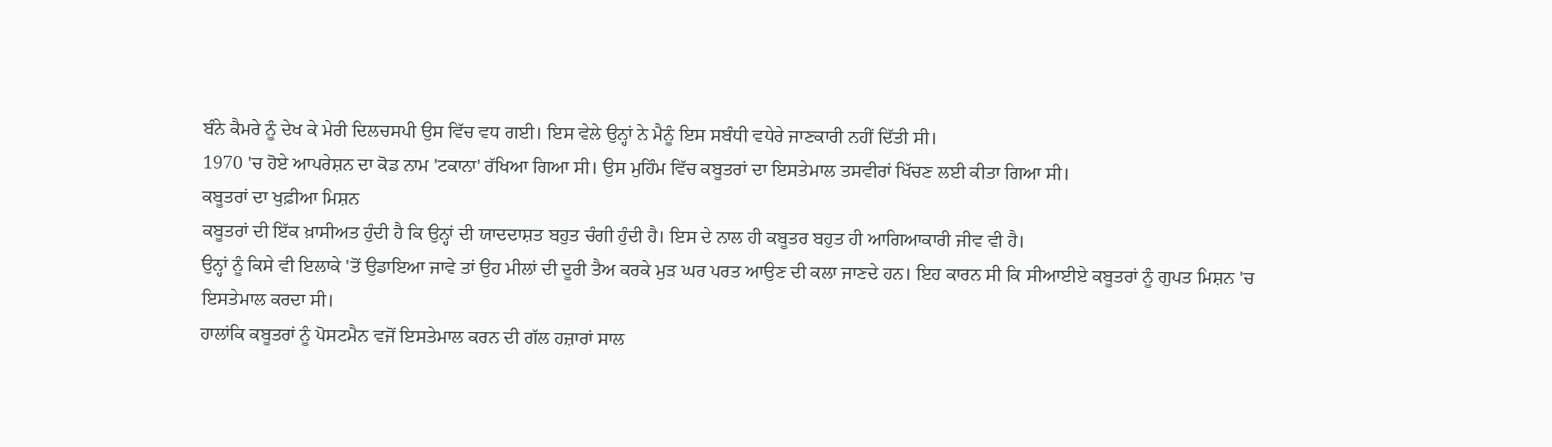ਬੰਨੇ ਕੈਮਰੇ ਨੂੰ ਦੇਖ ਕੇ ਮੇਰੀ ਦਿਲਚਸਪੀ ਉਸ ਵਿੱਚ ਵਧ ਗਈ। ਇਸ ਵੇਲੇ ਉਨ੍ਹਾਂ ਨੇ ਮੈਨੂੰ ਇਸ ਸਬੰਧੀ ਵਧੇਰੇ ਜਾਣਕਾਰੀ ਨਹੀਂ ਦਿੱਤੀ ਸੀ।
1970 'ਚ ਹੋਏ ਆਪਰੇਸ਼ਨ ਦਾ ਕੋਡ ਨਾਮ 'ਟਕਾਨਾ' ਰੱਖਿਆ ਗਿਆ ਸੀ। ਉਸ ਮੁਹਿੰਮ ਵਿੱਚ ਕਬੂਤਰਾਂ ਦਾ ਇਸਤੇਮਾਲ ਤਸਵੀਰਾਂ ਖਿੱਚਣ ਲਈ ਕੀਤਾ ਗਿਆ ਸੀ।
ਕਬੂਤਰਾਂ ਦਾ ਖੁਫ਼ੀਆ ਮਿਸ਼ਨ
ਕਬੂਤਰਾਂ ਦੀ ਇੱਕ ਖ਼ਾਸੀਅਤ ਹੁੰਦੀ ਹੈ ਕਿ ਉਨ੍ਹਾਂ ਦੀ ਯਾਦਦਾਸ਼ਤ ਬਹੁਤ ਚੰਗੀ ਹੁੰਦੀ ਹੈ। ਇਸ ਦੇ ਨਾਲ ਹੀ ਕਬੂਤਰ ਬਹੁਤ ਹੀ ਆਗਿਆਕਾਰੀ ਜੀਵ ਵੀ ਹੈ।
ਉਨ੍ਹਾਂ ਨੂੰ ਕਿਸੇ ਵੀ ਇਲਾਕੇ 'ਤੋਂ ਉਡਾਇਆ ਜਾਵੇ ਤਾਂ ਉਹ ਮੀਲਾਂ ਦੀ ਦੂਰੀ ਤੈਅ ਕਰਕੇ ਮੁੜ ਘਰ ਪਰਤ ਆਉਣ ਦੀ ਕਲਾ ਜਾਣਦੇ ਹਨ। ਇਹ ਕਾਰਨ ਸੀ ਕਿ ਸੀਆਈਏ ਕਬੂਤਰਾਂ ਨੂੰ ਗੁਪਤ ਮਿਸ਼ਨ 'ਚ ਇਸਤੇਮਾਲ ਕਰਦਾ ਸੀ।
ਹਾਲਾਂਕਿ ਕਬੂਤਰਾਂ ਨੂੰ ਪੋਸਟਮੈਨ ਵਜੋਂ ਇਸਤੇਮਾਲ ਕਰਨ ਦੀ ਗੱਲ ਹਜ਼ਾਰਾਂ ਸਾਲ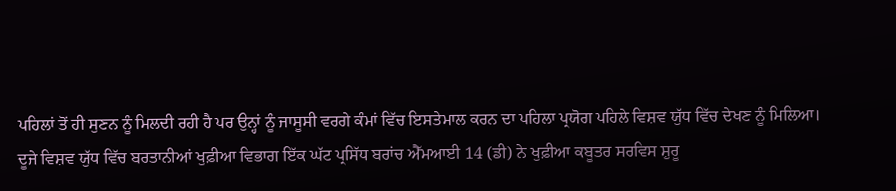ਪਹਿਲਾਂ ਤੋਂ ਹੀ ਸੁਣਨ ਨੂੰ ਮਿਲਦੀ ਰਹੀ ਹੈ ਪਰ ਉਨ੍ਹਾਂ ਨੂੰ ਜਾਸੂਸੀ ਵਰਗੇ ਕੰਮਾਂ ਵਿੱਚ ਇਸਤੇਮਾਲ ਕਰਨ ਦਾ ਪਹਿਲਾ ਪ੍ਰਯੋਗ ਪਹਿਲੇ ਵਿਸ਼ਵ ਯੁੱਧ ਵਿੱਚ ਦੇਖਣ ਨੂੰ ਮਿਲਿਆ।
ਦੂਜੇ ਵਿਸ਼ਵ ਯੁੱਧ ਵਿੱਚ ਬਰਤਾਨੀਆਂ ਖੁਫ਼ੀਆ ਵਿਭਾਗ ਇੱਕ ਘੱਟ ਪ੍ਰਸਿੱਧ ਬਰਾਂਚ ਐੱਮਆਈ 14 (ਡੀ) ਨੇ ਖੁਫ਼ੀਆ ਕਬੂਤਰ ਸਰਵਿਸ ਸ਼ੁਰੂ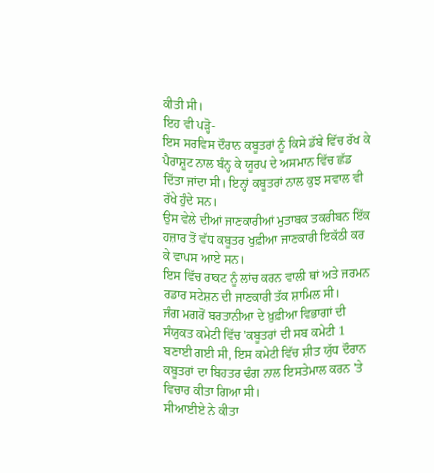ਕੀਤੀ ਸੀ।
ਇਹ ਵੀ ਪੜ੍ਹੋ-
ਇਸ ਸਰਵਿਸ ਦੌਰਾਨ ਕਬੂਤਰਾਂ ਨੂੰ ਕਿਸੇ ਡੱਬੇ ਵਿੱਚ ਰੱਖ ਕੇ ਪੈਰਾਸ਼ੂਟ ਨਾਲ ਬੰਨ੍ਹ ਕੇ ਯੂਰਪ ਦੇ ਅਸਮਾਨ ਵਿੱਚ ਛੱਡ ਦਿੱਤਾ ਜਾਂਦਾ ਸੀ। ਇਨ੍ਹਾਂ ਕਬੂਤਰਾਂ ਨਾਲ ਕੁਝ ਸਵਾਲ ਵੀ ਰੱਖੇ ਹੁੰਦੇ ਸਨ।
ਉਸ ਵੇਲੇ ਦੀਆਂ ਜਾਣਕਾਰੀਆਂ ਮੁਤਾਬਕ ਤਕਰੀਬਨ ਇੱਕ ਹਜ਼ਾਰ ਤੋਂ ਵੱਧ ਕਬੂਤਰ ਖੁਫ਼ੀਆ ਜਾਣਕਾਰੀ ਇਕੱਠੀ ਕਰ ਕੇ ਵਾਪਸ ਆਏ ਸਨ।
ਇਸ ਵਿੱਚ ਰਾਕਟ ਨੂੰ ਲਾਂਚ ਕਰਨ ਵਾਲੀ ਥਾਂ ਅਤੇ ਜਰਮਨ ਰਡਾਰ ਸਟੇਸ਼ਨ ਦੀ ਜਾਣਕਾਰੀ ਤੱਕ ਸ਼ਾਮਿਲ ਸੀ।
ਜੰਗ ਮਗਰੋਂ ਬਰਤਾਨੀਆ ਦੇ ਖ਼ੁਫ਼ੀਆ ਵਿਭਾਗਾਂ ਦੀ ਸੰਯੁਕਤ ਕਮੇਟੀ ਵਿੱਚ 'ਕਬੂਤਰਾਂ ਦੀ ਸਬ ਕਮੇਟੀ 1 ਬਣਾਈ ਗਈ ਸੀ, ਇਸ ਕਮੇਟੀ ਵਿੱਚ ਸ਼ੀਤ ਯੁੱਧ ਦੌਰਾਨ ਕਬੂਤਰਾਂ ਦਾ ਬਿਹਤਰ ਢੰਗ ਨਾਲ ਇਸਤੇਮਾਲ ਕਰਨ 'ਤੇ ਵਿਚਾਰ ਕੀਤਾ ਗਿਆ ਸੀ।
ਸੀਆਈਏ ਨੇ ਕੀਤਾ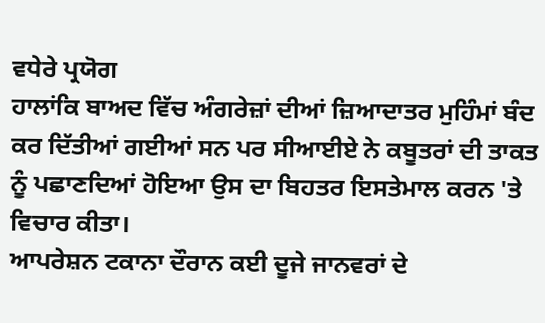ਵਧੇਰੇ ਪ੍ਰਯੋਗ
ਹਾਲਾਂਕਿ ਬਾਅਦ ਵਿੱਚ ਅੰਗਰੇਜ਼ਾਂ ਦੀਆਂ ਜ਼ਿਆਦਾਤਰ ਮੁਹਿੰਮਾਂ ਬੰਦ ਕਰ ਦਿੱਤੀਆਂ ਗਈਆਂ ਸਨ ਪਰ ਸੀਆਈਏ ਨੇ ਕਬੂਤਰਾਂ ਦੀ ਤਾਕਤ ਨੂੰ ਪਛਾਣਦਿਆਂ ਹੋਇਆ ਉਸ ਦਾ ਬਿਹਤਰ ਇਸਤੇਮਾਲ ਕਰਨ 'ਤੇ ਵਿਚਾਰ ਕੀਤਾ।
ਆਪਰੇਸ਼ਨ ਟਕਾਨਾ ਦੌਰਾਨ ਕਈ ਦੂਜੇ ਜਾਨਵਰਾਂ ਦੇ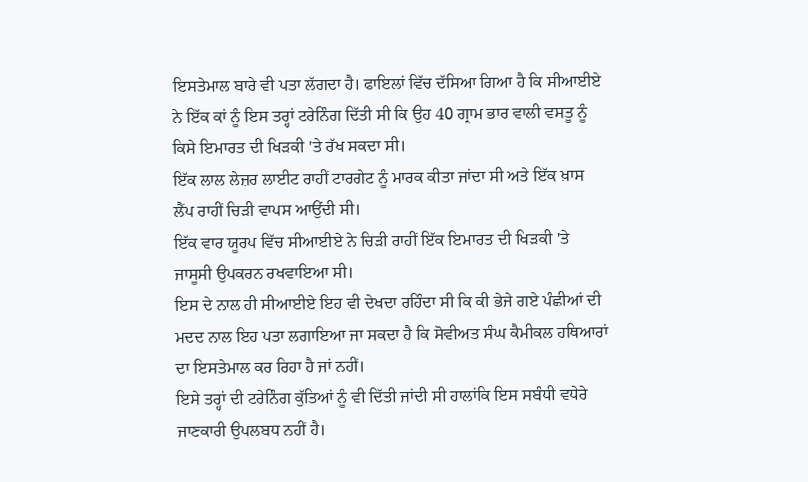ਇਸਤੇਮਾਲ ਬਾਰੇ ਵੀ ਪਤਾ ਲੱਗਦਾ ਹੈ। ਫਾਇਲਾਂ ਵਿੱਚ ਦੱਸਿਆ ਗਿਆ ਹੈ ਕਿ ਸੀਆਈਏ ਨੇ ਇੱਕ ਕਾਂ ਨੂੰ ਇਸ ਤਰ੍ਹਾਂ ਟਰੇਨਿੰਗ ਦਿੱਤੀ ਸੀ ਕਿ ਉਹ 40 ਗ੍ਰਾਮ ਭਾਰ ਵਾਲੀ ਵਸਤੂ ਨੂੰ ਕਿਸੇ ਇਮਾਰਤ ਦੀ ਖਿੜਕੀ 'ਤੇ ਰੱਖ ਸਕਦਾ ਸੀ।
ਇੱਕ ਲਾਲ ਲੇਜ਼ਰ ਲਾਈਟ ਰਾਹੀਂ ਟਾਰਗੇਟ ਨੂੰ ਮਾਰਕ ਕੀਤਾ ਜਾਂਦਾ ਸੀ ਅਤੇ ਇੱਕ ਖ਼ਾਸ ਲੈਂਪ ਰਾਹੀਂ ਚਿੜੀ ਵਾਪਸ ਆਉਂਦੀ ਸੀ।
ਇੱਕ ਵਾਰ ਯੂਰਪ ਵਿੱਚ ਸੀਆਈਏ ਨੇ ਚਿੜੀ ਰਾਹੀਂ ਇੱਕ ਇਮਾਰਤ ਦੀ ਖਿੜਕੀ 'ਤੇ ਜਾਸੂਸੀ ਉਪਕਰਨ ਰਖਵਾਇਆ ਸੀ।
ਇਸ ਦੇ ਨਾਲ ਹੀ ਸੀਆਈਏ ਇਹ ਵੀ ਦੇਖਦਾ ਰਹਿੰਦਾ ਸੀ ਕਿ ਕੀ ਭੇਜੇ ਗਏ ਪੰਛੀਆਂ ਦੀ ਮਦਦ ਨਾਲ ਇਹ ਪਤਾ ਲਗਾਇਆ ਜਾ ਸਕਦਾ ਹੈ ਕਿ ਸੋਵੀਅਤ ਸੰਘ ਕੈਮੀਕਲ ਹਥਿਆਰਾਂ ਦਾ ਇਸਤੇਮਾਲ ਕਰ ਰਿਹਾ ਹੈ ਜਾਂ ਨਹੀਂ।
ਇਸੇ ਤਰ੍ਹਾਂ ਦੀ ਟਰੇਨਿੰਗ ਕੁੱਤਿਆਂ ਨੂੰ ਵੀ ਦਿੱਤੀ ਜਾਂਦੀ ਸੀ ਹਾਲਾਂਕਿ ਇਸ ਸਬੰਧੀ ਵਧੇਰੇ ਜਾਣਕਾਰੀ ਉਪਲਬਧ ਨਹੀਂ ਹੈ।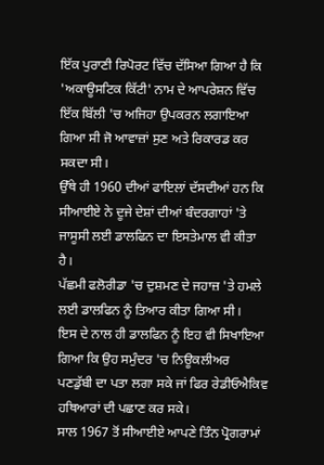ਇੱਕ ਪੁਰਾਣੀ ਰਿਪੋਰਟ ਵਿੱਚ ਦੱਸਿਆ ਗਿਆ ਹੈ ਕਿ 'ਅਕਾਊਸਟਿਕ ਕਿੱਟੀ' ਨਾਮ ਦੇ ਆਪਰੇਸ਼ਨ ਵਿੱਚ ਇੱਕ ਬਿੱਲੀ 'ਚ ਅਜਿਹਾ ਉਪਕਰਨ ਲਗਾਇਆ ਗਿਆ ਸੀ ਜੋ ਆਵਾਜ਼ਾਂ ਸੁਣ ਅਤੇ ਰਿਕਾਰਡ ਕਰ ਸਕਦਾ ਸੀ।
ਉੱਥੇ ਹੀ 1960 ਦੀਆਂ ਫਾਇਲਾਂ ਦੱਸਦੀਆਂ ਹਨ ਕਿ ਸੀਆਈਏ ਨੇ ਦੂਜੇ ਦੇਸ਼ਾਂ ਦੀਆਂ ਬੰਦਰਗਾਹਾਂ 'ਤੇ ਜਾਸੂਸੀ ਲਈ ਡਾਲਫਿਨ ਦਾ ਇਸਤੇਮਾਲ ਵੀ ਕੀਤਾ ਹੈ।
ਪੱਛਮੀ ਫਲੋਰੀਡਾ 'ਚ ਦੁਸ਼ਮਣ ਦੇ ਜਹਾਜ਼ 'ਤੇ ਹਮਲੇ ਲਈ ਡਾਲਫਿਨ ਨੂੰ ਤਿਆਰ ਕੀਤਾ ਗਿਆ ਸੀ।
ਇਸ ਦੇ ਨਾਲ ਹੀ ਡਾਲਫਿਨ ਨੂੰ ਇਹ ਵੀ ਸਿਖਾਇਆ ਗਿਆ ਕਿ ਉਹ ਸਮੁੰਦਰ 'ਚ ਨਿਊਕਲੀਅਰ ਪਣਡੁੱਬੀ ਦਾ ਪਤਾ ਲਗਾ ਸਕੇ ਜਾਂ ਫਿਰ ਰੇਡੀਓਐਕਿਵ ਹਥਿਆਰਾਂ ਦੀ ਪਛਾਣ ਕਰ ਸਕੇ।
ਸਾਲ 1967 ਤੋਂ ਸੀਆਈਏ ਆਪਣੇ ਤਿੰਨ ਪ੍ਰੋਗਰਾਮਾਂ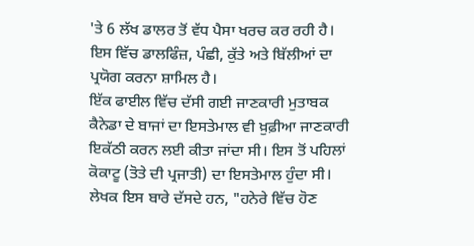'ਤੇ 6 ਲੱਖ ਡਾਲਰ ਤੋਂ ਵੱਧ ਪੈਸਾ ਖਰਚ ਕਰ ਰਹੀ ਹੈ। ਇਸ ਵਿੱਚ ਡਾਲਫਿੰਜ਼, ਪੰਛੀ, ਕੁੱਤੇ ਅਤੇ ਬਿੱਲੀਆਂ ਦਾ ਪ੍ਰਯੋਗ ਕਰਨਾ ਸ਼ਾਮਿਲ ਹੈ।
ਇੱਕ ਫਾਈਲ ਵਿੱਚ ਦੱਸੀ ਗਈ ਜਾਣਕਾਰੀ ਮੁਤਾਬਕ ਕੈਨੇਡਾ ਦੇ ਬਾਜਾਂ ਦਾ ਇਸਤੇਮਾਲ ਵੀ ਖ਼ੁਫ਼ੀਆ ਜਾਣਕਾਰੀ ਇਕੱਠੀ ਕਰਨ ਲਈ ਕੀਤਾ ਜਾਂਦਾ ਸੀ। ਇਸ ਤੋਂ ਪਹਿਲਾਂ ਕੋਕਾਟੂ (ਤੋਤੇ ਦੀ ਪ੍ਰਜਾਤੀ) ਦਾ ਇਸਤੇਮਾਲ ਹੁੰਦਾ ਸੀ।
ਲੇਖਕ ਇਸ ਬਾਰੇ ਦੱਸਦੇ ਹਨ, "ਹਨੇਰੇ ਵਿੱਚ ਹੋਣ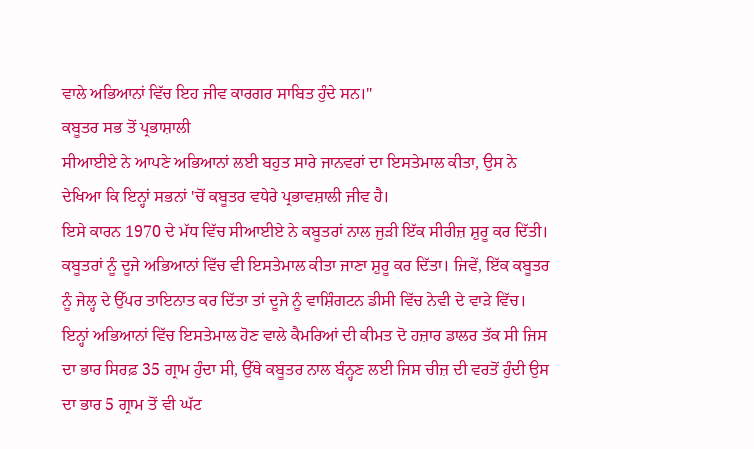ਵਾਲੇ ਅਭਿਆਨਾਂ ਵਿੱਚ ਇਹ ਜੀਵ ਕਾਰਗਰ ਸਾਬਿਤ ਹੁੰਦੇ ਸਨ।"
ਕਬੂਤਰ ਸਭ ਤੋਂ ਪ੍ਰਭਾਸ਼ਾਲੀ
ਸੀਆਈਏ ਨੇ ਆਪਣੇ ਅਭਿਆਨਾਂ ਲਈ ਬਹੁਤ ਸਾਰੇ ਜਾਨਵਰਾਂ ਦਾ ਇਸਤੇਮਾਲ ਕੀਤਾ, ਉਸ ਨੇ ਦੇਖਿਆ ਕਿ ਇਨ੍ਹਾਂ ਸਭਨਾਂ 'ਚੋਂ ਕਬੂਤਰ ਵਧੇਰੇ ਪ੍ਰਭਾਵਸ਼ਾਲੀ ਜੀਵ ਹੈ।
ਇਸੇ ਕਾਰਨ 1970 ਦੇ ਮੱਧ ਵਿੱਚ ਸੀਆਈਏ ਨੇ ਕਬੂਤਰਾਂ ਨਾਲ ਜੁੜੀ ਇੱਕ ਸੀਰੀਜ਼ ਸ਼ੁਰੂ ਕਰ ਦਿੱਤੀ। ਕਬੂਤਰਾਂ ਨੂੰ ਦੂਜੇ ਅਭਿਆਨਾਂ ਵਿੱਚ ਵੀ ਇਸਤੇਮਾਲ ਕੀਤਾ ਜਾਣਾ ਸ਼ੁਰੂ ਕਰ ਦਿੱਤਾ। ਜਿਵੇਂ, ਇੱਕ ਕਬੂਤਰ ਨੂੰ ਜੇਲ੍ਹ ਦੇ ਉੱਪਰ ਤਾਇਨਾਤ ਕਰ ਦਿੱਤਾ ਤਾਂ ਦੂਜੇ ਨੂੰ ਵਾਸ਼ਿੰਗਟਨ ਡੀਸੀ ਵਿੱਚ ਨੇਵੀ ਦੇ ਵਾੜੇ ਵਿੱਚ।
ਇਨ੍ਹਾਂ ਅਭਿਆਨਾਂ ਵਿੱਚ ਇਸਤੇਮਾਲ ਹੋਣ ਵਾਲੇ ਕੈਮਰਿਆਂ ਦੀ ਕੀਮਤ ਦੋ ਹਜ਼ਾਰ ਡਾਲਰ ਤੱਕ ਸੀ ਜਿਸ ਦਾ ਭਾਰ ਸਿਰਫ਼ 35 ਗ੍ਰਾਮ ਹੁੰਦਾ ਸੀ, ਉੱਥੇ ਕਬੂਤਰ ਨਾਲ ਬੰਨ੍ਹਣ ਲਈ ਜਿਸ ਚੀਜ਼ ਦੀ ਵਰਤੋਂ ਹੁੰਦੀ ਉਸ ਦਾ ਭਾਰ 5 ਗ੍ਰਾਮ ਤੋਂ ਵੀ ਘੱਟ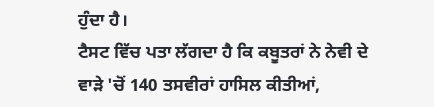ਹੁੰਦਾ ਹੈ।
ਟੈਸਟ ਵਿੱਚ ਪਤਾ ਲੱਗਦਾ ਹੈ ਕਿ ਕਬੂਤਰਾਂ ਨੇ ਨੇਵੀ ਦੇ ਵਾੜੇ 'ਚੋਂ 140 ਤਸਵੀਰਾਂ ਹਾਸਿਲ ਕੀਤੀਆਂ,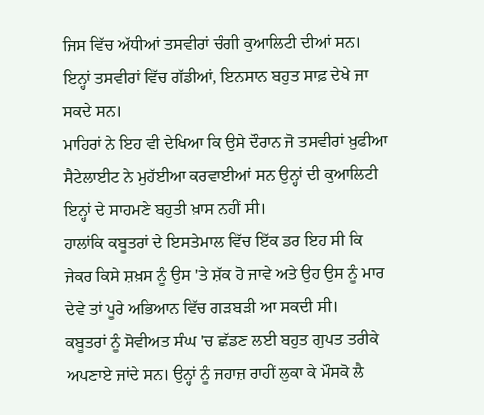ਜਿਸ ਵਿੱਚ ਅੱਧੀਆਂ ਤਸਵੀਰਾਂ ਚੰਗੀ ਕੁਆਲਿਟੀ ਦੀਆਂ ਸਨ। ਇਨ੍ਹਾਂ ਤਸਵੀਰਾਂ ਵਿੱਚ ਗੱਡੀਆਂ, ਇਨਸਾਨ ਬਹੁਤ ਸਾਫ਼ ਦੇਖੇ ਜਾ ਸਕਦੇ ਸਨ।
ਮਾਹਿਰਾਂ ਨੇ ਇਹ ਵੀ ਦੇਖਿਆ ਕਿ ਉਸੇ ਦੌਰਾਨ ਜੋ ਤਸਵੀਰਾਂ ਖ਼ੁਫੀਆ ਸੈਟੇਲਾਈਟ ਨੇ ਮੁਹੱਈਆ ਕਰਵਾਈਆਂ ਸਨ ਉਨ੍ਹਾਂ ਦੀ ਕੁਆਲਿਟੀ ਇਨ੍ਹਾਂ ਦੇ ਸਾਹਮਣੇ ਬਹੁਤੀ ਖ਼ਾਸ ਨਹੀਂ ਸੀ।
ਹਾਲਾਂਕਿ ਕਬੂਤਰਾਂ ਦੇ ਇਸਤੇਮਾਲ ਵਿੱਚ ਇੱਕ ਡਰ ਇਹ ਸੀ ਕਿ ਜੇਕਰ ਕਿਸੇ ਸ਼ਖ਼ਸ ਨੂੰ ਉਸ 'ਤੇ ਸ਼ੱਕ ਹੋ ਜਾਵੇ ਅਤੇ ਉਹ ਉਸ ਨੂੰ ਮਾਰ ਦੇਵੇ ਤਾਂ ਪੂਰੇ ਅਭਿਆਨ ਵਿੱਚ ਗੜਬੜੀ ਆ ਸਕਦੀ ਸੀ।
ਕਬੂਤਰਾਂ ਨੂੰ ਸੋਵੀਅਤ ਸੰਘ 'ਚ ਛੱਡਣ ਲਈ ਬਹੁਤ ਗੁਪਤ ਤਰੀਕੇ ਅਪਣਾਏ ਜਾਂਦੇ ਸਨ। ਉਨ੍ਹਾਂ ਨੂੰ ਜਹਾਜ਼ ਰਾਹੀਂ ਲੁਕਾ ਕੇ ਮੌਸਕੋ ਲੈ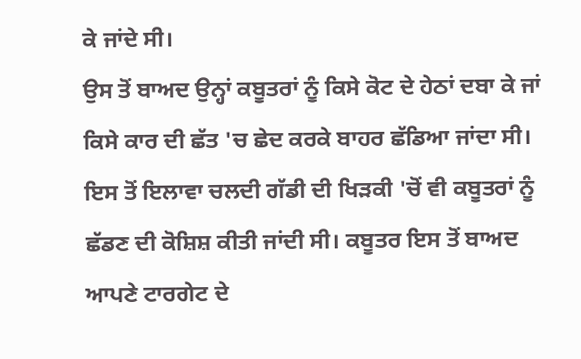ਕੇ ਜਾਂਦੇ ਸੀ।
ਉਸ ਤੋਂ ਬਾਅਦ ਉਨ੍ਹਾਂ ਕਬੂਤਰਾਂ ਨੂੰ ਕਿਸੇ ਕੋਟ ਦੇ ਹੇਠਾਂ ਦਬਾ ਕੇ ਜਾਂ ਕਿਸੇ ਕਾਰ ਦੀ ਛੱਤ 'ਚ ਛੇਦ ਕਰਕੇ ਬਾਹਰ ਛੱਡਿਆ ਜਾਂਦਾ ਸੀ।
ਇਸ ਤੋਂ ਇਲਾਵਾ ਚਲਦੀ ਗੱਡੀ ਦੀ ਖਿੜਕੀ 'ਚੋਂ ਵੀ ਕਬੂਤਰਾਂ ਨੂੰ ਛੱਡਣ ਦੀ ਕੋਸ਼ਿਸ਼ ਕੀਤੀ ਜਾਂਦੀ ਸੀ। ਕਬੂਤਰ ਇਸ ਤੋਂ ਬਾਅਦ ਆਪਣੇ ਟਾਰਗੇਟ ਦੇ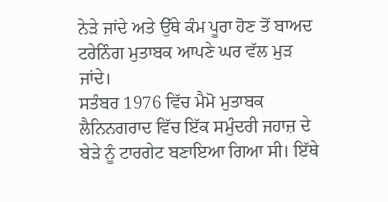ਨੇੜੇ ਜਾਂਦੇ ਅਤੇ ਉੱਥੇ ਕੰਮ ਪੂਰਾ ਹੋਣ ਤੋਂ ਬਾਅਦ ਟਰੇਨਿੰਗ ਮੁਤਾਬਕ ਆਪਣੇ ਘਰ ਵੱਲ ਮੁੜ ਜਾਂਦੇ।
ਸਤੰਬਰ 1976 ਵਿੱਚ ਮੈਮੋ ਮੁਤਾਬਕ ਲੈਨਿਨਗਰਾਦ ਵਿੱਚ ਇੱਕ ਸਮੁੰਦਰੀ ਜਹਾਜ਼ ਦੇ ਬੇੜੇ ਨੂੰ ਟਾਰਗੇਟ ਬਣਾਇਆ ਗਿਆ ਸੀ। ਇੱਥੇ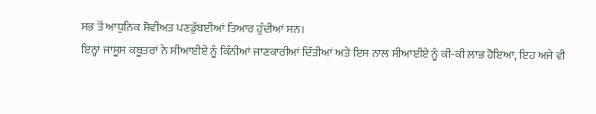ਸਭ ਤੋਂ ਆਧੁਨਿਕ ਸੋਵੀਅਤ ਪਣਡੁੱਬਈਆਂ ਤਿਆਰ ਹੁੰਦੀਆਂ ਸਨ।
ਇਨ੍ਹਾਂ ਜਾਸੂਸ ਕਬੂਤਰਾਂ ਨੇ ਸੀਆਈਏ ਨੂੰ ਕਿੰਨੀਆਂ ਜਾਣਕਾਰੀਆਂ ਦਿੱਤੀਆਂ ਅਤੇ ਇਸ ਨਾਲ ਸੀਆਈਏ ਨੂੰ ਕੀ-ਕੀ ਲਾਭ ਹੋਇਆ, ਇਹ ਅਜੇ ਵੀ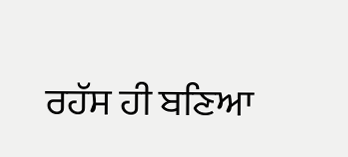ਰਹੱਸ ਹੀ ਬਣਿਆ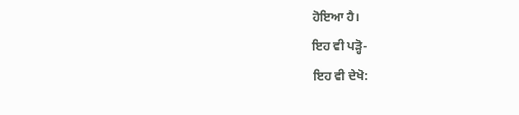ਹੋਇਆ ਹੈ।
ਇਹ ਵੀ ਪੜ੍ਹੋ-
ਇਹ ਵੀ ਦੇਖੋ: